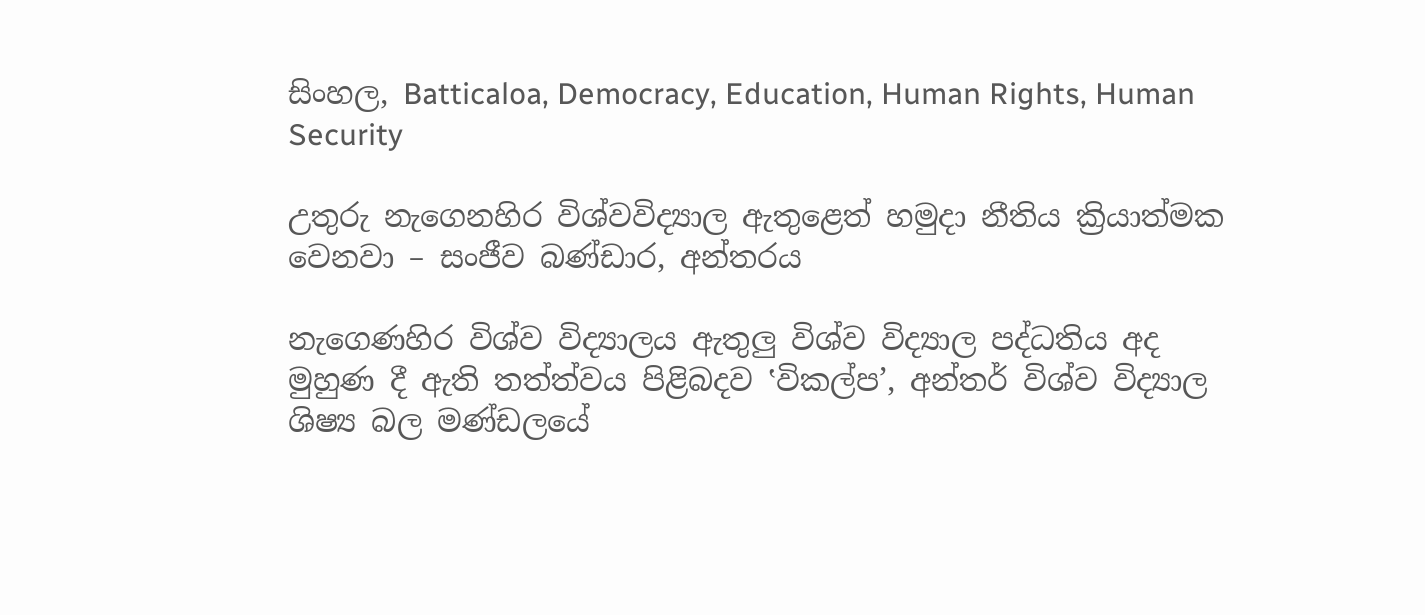සිංහල, Batticaloa, Democracy, Education, Human Rights, Human Security

උතුරු නැගෙනහිර විශ්වවිද්‍යාල ඇතුළෙත් හමුදා නීතිය ක්‍රියාත්මක වෙනවා – සංජීව බණ්ඩාර, අන්තරය

නැගෙණහිර විශ්ව විද්‍යාලය ඇතුලු විශ්ව විද්‍යාල පද්ධතිය අද මුහුණ දී ඇති තත්ත්වය පිළිබදව ‛විකල්ප’, අන්තර් විශ්ව විද්‍යාල ශිෂ්‍ය බල මණ්ඩලයේ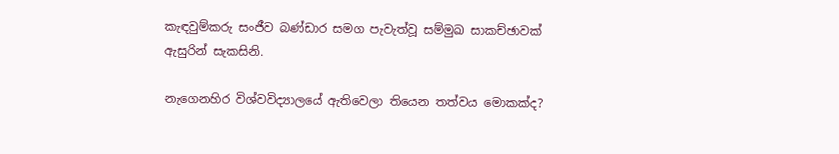කැඳවුම්කරු සංජීව බණ්ඩාර සමග පැවැත්වූ සම්මුඛ සාකච්ඡාවක් ඇසුරින් සැකසිනි.

නැගෙනහිර විශ්වවිද්‍යාලයේ ඇතිවෙලා තියෙන තත්වය මොකක්ද?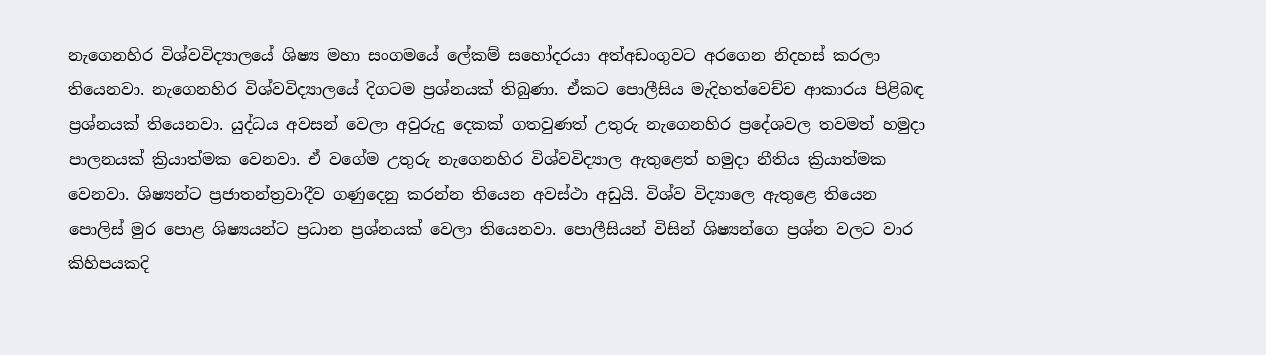නැගෙනහිර විශ්වවිද්‍යාලයේ ශිෂ්‍ය මහා සංගමයේ ලේකම් සහෝදරයා අත්අඩංගුවට අරගෙන නිදහස් කරලා තියෙනවා. නැගෙනහිර විශ්වවිද්‍යාලයේ දිගටම ප්‍රශ්නයක් තිබුණා. ඒකට පොලීසිය මැදිහත්වෙච්ච ආකාරය පිළිබඳ ප්‍රශ්නයක් තියෙනවා. යුද්ධය අවසන් වෙලා අවුරුදු දෙකක් ගතවුණත් උතුරු නැගෙනහිර ප්‍රදේශවල තවමත් හමුදා පාලනයක් ක්‍රියාත්මක වෙනවා. ඒ වගේම උතුරු නැගෙනහිර විශ්වවිද්‍යාල ඇතුළෙත් හමුදා නීතිය ක්‍රියාත්මක වෙනවා. ශිෂ්‍යන්ට ප්‍රජාතන්ත්‍රවාදීව ගණුදෙනු කරන්න තියෙන අවස්ථා අඩුයි. විශ්ව විද්‍යාලෙ ඇතුළෙ තියෙන පොලිස් මුර පොළ ශිෂ්‍යයන්ට ප්‍රධාන ප්‍රශ්නයක් වෙලා තියෙනවා. පොලීසියන් විසින් ශිෂ්‍යන්ගෙ ප්‍රශ්න වලට වාර කිහිපයකදි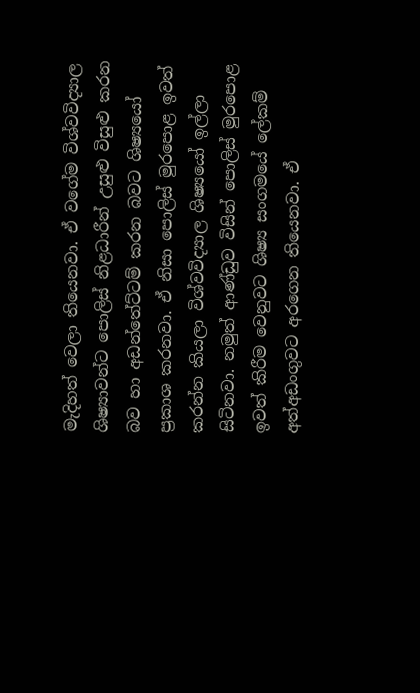මැදිහත් වෙලා තියෙනවා. ඒ වගේම විශ්වවිද්‍යාල ශිෂ්‍යාවන්ට පොලිස් නිළධාරීන් උසුළු විසුළු කරන බව හා අඩන්තේට්ටම් කරන බවට ශිෂ්‍යයෝ ප්‍රකාශ කරනවා. ඒ නිසා පොලිස් මුරපොළ ඉවත් කරන්න කියලා විශ්වවිද්‍යාල ශිෂ්‍යයෝ ඉල්ලා සිටිනවා. නමුත් ආණ්ඩුව විසින් පොලිස් මුරපොළ ඉවත් කිරීම වෙනුවට ශිෂ්‍ය සංගමයේ ලේකම් අත්අඩංගුවට අරගෙන තියෙනවා. ඒ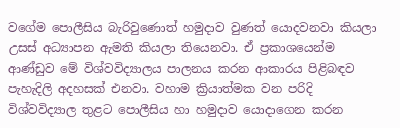වගේම පොලීසිය බැරිවුණොත් හමුදාව වුණත් යොදවනවා කියලා උසස් අධ්‍යාපන ඇමති කියලා තියෙනවා. ඒ ප්‍රකාශයෙන්ම ආණ්ඩුව මේ විශ්වවිද්‍යාලය පාලනය කරන ආකාරය පිළිබඳව පැහැදිලි අදහසක් එනවා. වහාම ක්‍රියාත්මක වන පරිදි විශ්වවිද්‍යාල තුළට පොලීසිය හා හමුදාව යොදාගෙන කරන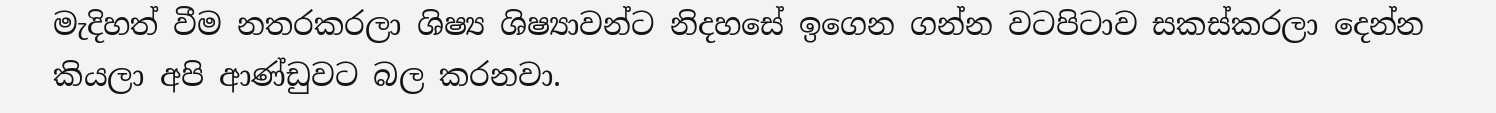මැදිහත් වීම නතරකරලා ශිෂ්‍ය ශිෂ්‍යාවන්ට නිදහසේ ඉගෙන ගන්න වටපිටාව සකස්කරලා දෙන්න කියලා අපි ආණ්ඩුවට බල කරනවා.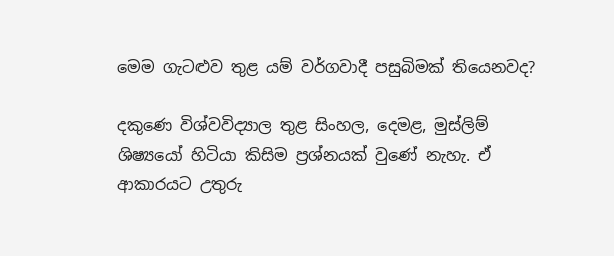මෙම ගැටළුව තුළ යම් වර්ගවාදී පසුබිමක් තියෙනවද?

දකුණෙ විශ්වවිද්‍යාල තුළ සිංහල, දෙමළ, මුස්ලිම් ශිෂ්‍යයෝ හිටියා කිසිම ප්‍රශ්නයක් වුණේ නැහැ. ඒ ආකාරයට උතුරු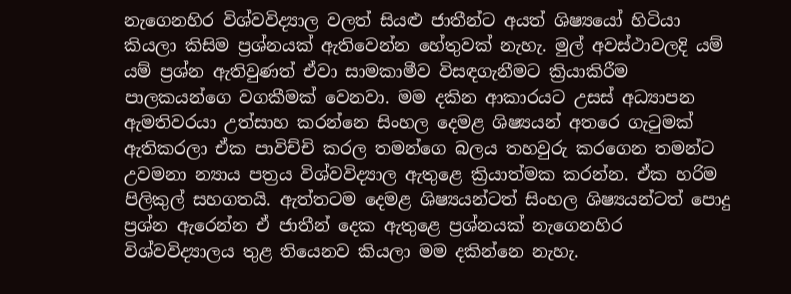නැගෙනහිර විශ්වවිද්‍යාල වලත් සියළු ජාතීන්ට අයත් ශිෂ්‍යයෝ හිටියා කියලා කිසිම ප්‍රශ්නයක් ඇතිවෙන්න හේතුවක් නැහැ. මුල් අවස්ථාවලදි යම් යම් ප්‍රශ්න ඇතිවුණත් ඒවා සාමකාමීව විසඳගැනීමට ක්‍රියාකිරීම පාලකයන්ගෙ වගකීමක් වෙනවා. මම දකින ආකාරයට උසස් අධ්‍යාපන ඇමතිවරයා උත්සාහ කරන්නෙ සිංහල දෙමළ ශිෂ්‍යයන් අතරෙ ගැටුමක් ඇතිකරලා ඒක පාවිච්චි කරල තමන්ගෙ බලය තහවුරු කරගෙන තමන්ට උවමනා න්‍යාය පත්‍රය විශ්වවිද්‍යාල ඇතුළෙ ක්‍රියාත්මක කරන්න. ඒක හරිම පිලිකුල් සහගතයි. ඇත්තටම දෙමළ ශිෂ්‍යයන්ටත් සිංහල ශිෂ්‍යයන්ටත් පොදු ප්‍රශ්න ඇරෙන්න ඒ ජාතීන් දෙක ඇතුළෙ ප්‍රශ්නයක් නැගෙනහිර විශ්වවිද්‍යාලය තුළ තියෙනව කියලා මම දකින්නෙ නැහැ.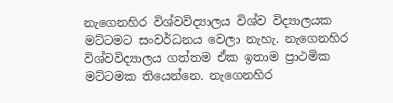නැගෙනහිර විශ්වවිද්‍යාලය විශ්ව විද්‍යාලයක මට්ටමට සංවර්ධනය වෙලා නැහැ. නැගෙනහිර විශ්වවිද්‍යාලය ගත්තම ඒක ඉතාම ප්‍රාථමික මට්ටමක තියෙන්නෙ. නැගෙනහිර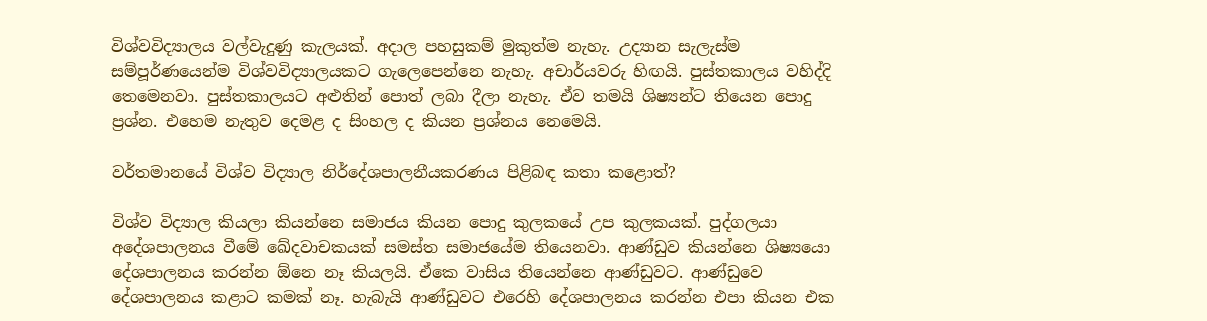විශ්වවිද්‍යාලය වල්වැදුණු කැලයක්. අදාල පහසුකම් මුකුත්ම නැහැ. උද්‍යාන සැලැස්ම සම්පූර්ණයෙන්ම විශ්වවිද්‍යාලයකට ගැලෙපෙන්නෙ නැහැ. අචාර්යවරු හිඟයි. පුස්තකාලය වහිද්දි තෙමෙනවා. පුස්තකාලයට අළුතින් පොත් ලබා දීලා නැහැ. ඒව තමයි ශිෂ්‍යන්ට තියෙන පොදු ප්‍රශ්න. එහෙම නැතුව දෙමළ ද සිංහල ද කියන ප්‍රශ්නය නෙමෙයි.

වර්තමානයේ විශ්ව විද්‍යාල නිර්දේශපාලනීයකරණය පිළිබඳ කතා කළොත්?

විශ්ව විද්‍යාල කියලා කියන්නෙ සමාජය කියන පොදු කුලකයේ උප කුලකයක්. පුද්ගලයා අදේශපාලනය වීමේ ඛේදවාචකයක් සමස්ත සමාජයේම තියෙනවා. ආණ්ඩුව කියන්නෙ ශිෂ්‍යයො දේශපාලනය කරන්න ඕනෙ නෑ කියලයි. ඒකෙ වාසිය තියෙන්නෙ ආණ්ඩුවට. ආණ්ඩුවෙ දේශපාලනය කළාට කමක් නෑ. හැබැයි ආණ්ඩුවට එරෙහි දේශපාලනය කරන්න එපා කියන එක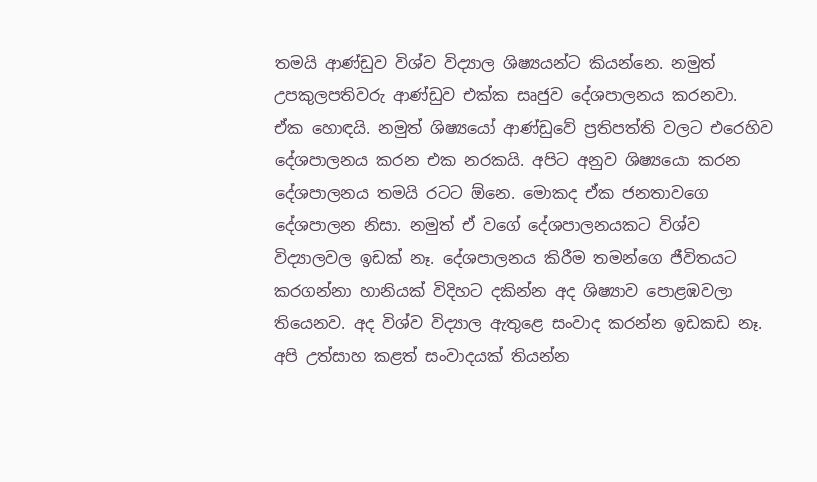තමයි ආණ්ඩුව විශ්ව විද්‍යාල ශිෂ්‍යයන්ට කියන්නෙ. නමුත් උපකුලපතිවරු ආණ්ඩුව එක්ක සෘජුව දේශපාලනය කරනවා. ඒක හොඳයි. නමුත් ශිෂ්‍යයෝ ආණ්ඩුවේ ප්‍රතිපත්ති වලට එරෙහිව දේශපාලනය කරන එක නරකයි. අපිට අනුව ශිෂ්‍යයො කරන දේශපාලනය තමයි රටට ඕනෙ. මොකද ඒක ජනතාවගෙ දේශපාලන නිසා. නමුත් ඒ වගේ දේශපාලනයකට විශ්ව විද්‍යාලවල ඉඩක් නෑ. දේශපාලනය කිරීම තමන්ගෙ ජීවිතයට කරගන්නා හානියක් විදිහට දකින්න අද ශිෂ්‍යාව පොළඹවලා තියෙනව. අද විශ්ව විද්‍යාල ඇතුළෙ සංවාද කරන්න ඉඩකඩ නෑ. අපි උත්සාහ කළත් සංවාදයක් තියන්න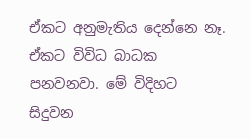ඒකට අනුමැතිය දෙන්නෙ නෑ. ඒකට විවිධ බාධක පනවනවා. මේ විදිහට සිදුවන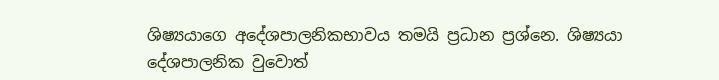ශිෂ්‍යයාගෙ අදේශපාලනිකභාවය තමයි ප්‍රධාන ප්‍රශ්නෙ. ශිෂ්‍යයා දේශපාලනික වුවොත්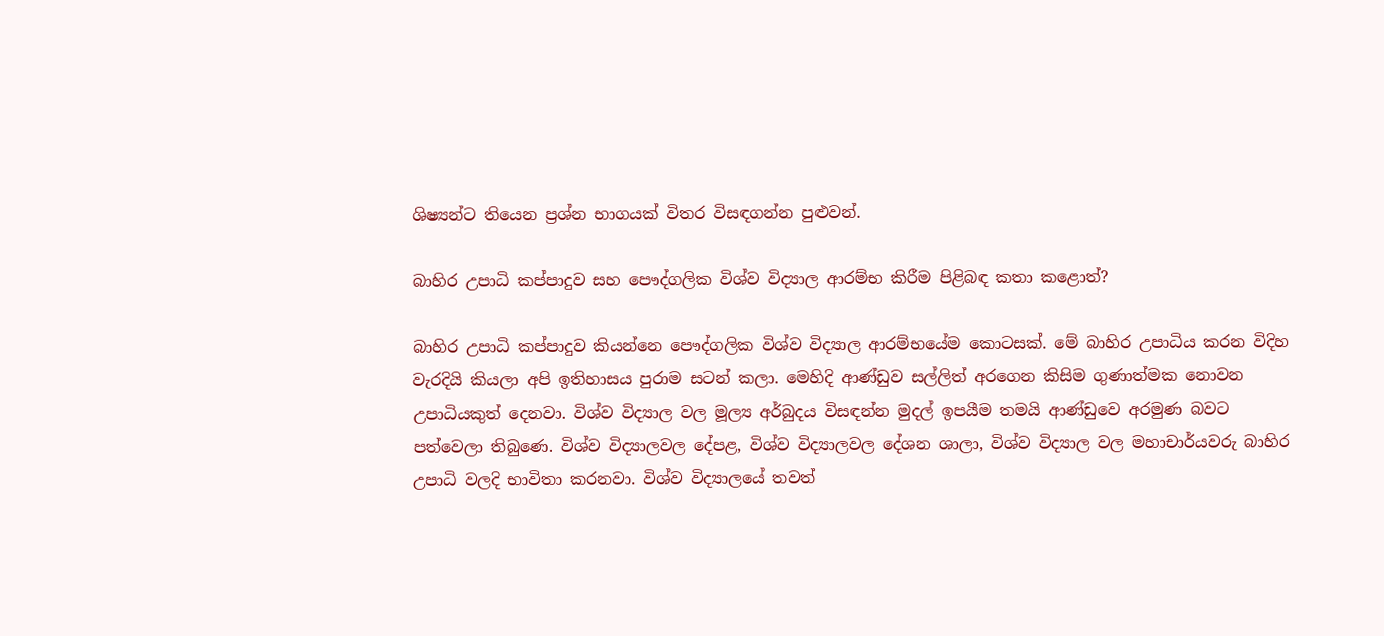ශිෂ්‍යන්ට තියෙන ප්‍රශ්න භාගයක් විතර විසඳගන්න පුළුවන්.

බාහිර උපාධි කප්පාදුව සහ පෞද්ගලික විශ්ව විද්‍යාල ආරම්භ කිරීම පිළිබඳ කතා කළොත්?

බාහිර උපාධි කප්පාදුව කියන්නෙ පෞද්ගලික විශ්ව විද්‍යාල ආරම්භයේම කොටසක්. මේ බාහිර උපාධිය කරන විදිහ වැරදියි කියලා අපි ඉතිහාසය පුරාම සටන් කලා. මෙහිදි ආණ්ඩුව සල්ලිත් අරගෙන කිසිම ගුණාත්මක නොවන උපාධියකුත් දෙනවා. විශ්ව විද්‍යාල වල මූල්‍ය අර්බුදය විසඳන්න මුදල් ඉපයීම තමයි ආණ්ඩුවෙ අරමුණ බවට පත්වෙලා තිබුණෙ. විශ්ව විද්‍යාලවල දේපළ, විශ්ව විද්‍යාලවල දේශන ශාලා, විශ්ව විද්‍යාල වල මහාචාර්යවරු බාහිර උපාධි වලදි භාවිතා කරනවා. විශ්ව විද්‍යාලයේ තවත්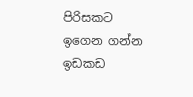පිරිසකට ඉගෙන ගන්න ඉඩකඩ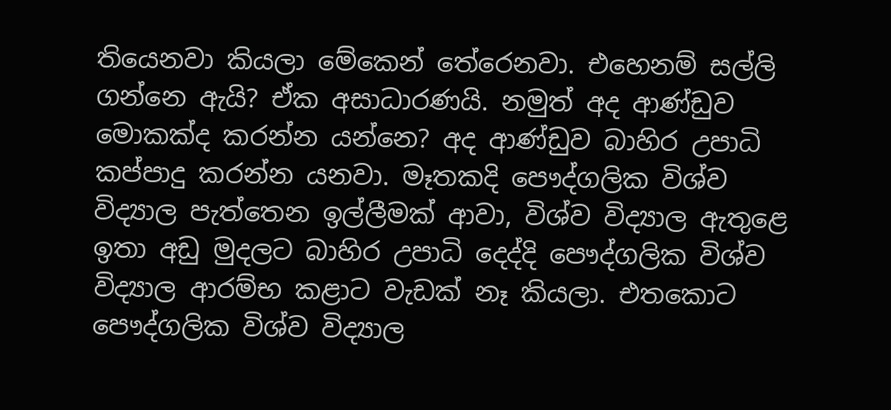තියෙනවා කියලා මේකෙන් තේරෙනවා. එහෙනම් සල්ලි ගන්නෙ ඇයි? ඒක අසාධාරණයි. නමුත් අද ආණ්ඩුව මොකක්ද කරන්න යන්නෙ? අද ආණ්ඩුව බාහිර උපාධි කප්පාදු කරන්න යනවා. මෑතකදි පෞද්ගලික විශ්ව විද්‍යාල පැත්තෙන ඉල්ලීමක් ආවා, විශ්ව විද්‍යාල ඇතුළෙ ඉතා අඩු මුදලට බාහිර උපාධි දෙද්දි පෞද්ගලික විශ්ව විද්‍යාල ආරම්භ කළාට වැඩක් නෑ කියලා. එතකොට පෞද්ගලික විශ්ව විද්‍යාල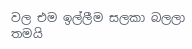වල එම ඉල්ලීම සලකා බලලා තමයි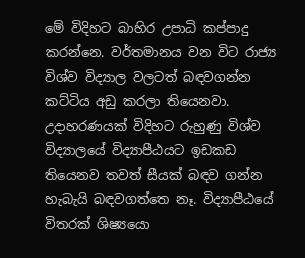මේ විදිහට බාහිර උපාධි කප්පාදු කරන්නෙ. වර්තමානය වන විට රාජ්‍ය විශ්ව විද්‍යාල වලටත් බඳවගන්න කට්ටිය අඩු කරලා තියෙනවා. උදාහරණයක් විදිහට රුහුණු විශ්ව විද්‍යාලයේ විද්‍යාපීඨයට ඉඩකඩ තියෙනව තවත් සීයක් බඳව ගන්න හැබැයි බඳවගත්තෙ නෑ. විද්‍යාපීඨයේ විතරක් ශිෂ්‍යයො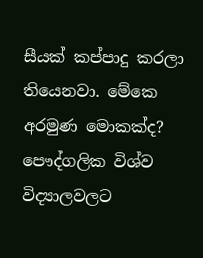සීයක් කප්පාදු කරලා තියෙනවා. මේකෙ අරමුණ මොකක්ද? පෞද්ගලික විශ්ව විද්‍යාලවලට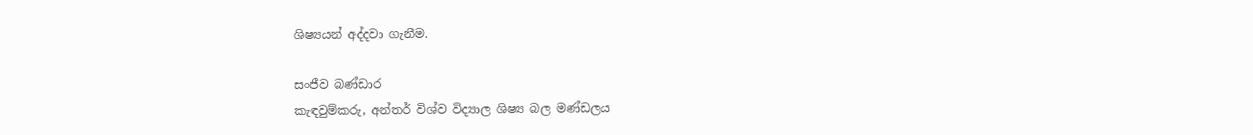ශිෂ්‍යයන් අද්දවා ගැනීම.

සංජීව බණ්ඩාර
කැඳවුම්කරු, අන්තර් විශ්ව විද්‍යාල ශිෂ්‍ය බල මණ්ඩලය